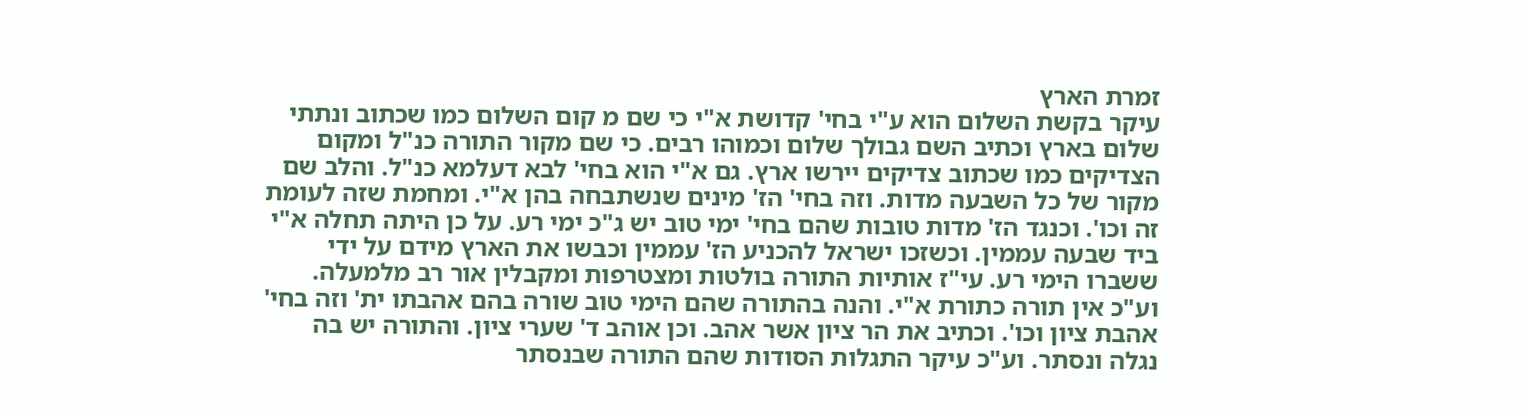זמרת הארץ
עיקר בקשת השלום הוא ע"י בחי' קדושת א"י כי שם מ קום השלום כמו שכתוב ונתתי שלום בארץ וכתיב השם גבולך שלום וכמוהו רבים. כי שם מקור התורה כנ"ל ומקום הצדיקים כמו שכתוב צדיקים יירשו ארץ. גם א"י הוא בחי' לבא דעלמא כנ"ל. והלב שם מקור של כל השבעה מדות. וזה בחי' הז' מינים שנשתבחה בהן א"י. ומחמת שזה לעומת זה וכו'. וכנגד הז' מדות טובות שהם בחי' ימי טוב יש ג"כ ימי רע. על כן היתה תחלה א"י ביד שבעה עממין. וכשזכו ישראל להכניע הז' עממין וכבשו את הארץ מידם על ידי ששברו הימי רע. עי"ז אותיות התורה בולטות ומצטרפות ומקבלין אור רב מלמעלה. וע"כ אין תורה כתורת א"י. והנה בהתורה שהם הימי טוב שורה בהם אהבתו ית' וזה בחי' אהבת ציון וכו'. וכתיב את הר ציון אשר אהב. וכן אוהב ד' שערי ציון. והתורה יש בה נגלה ונסתר. וע"כ עיקר התגלות הסודות שהם התורה שבנסתר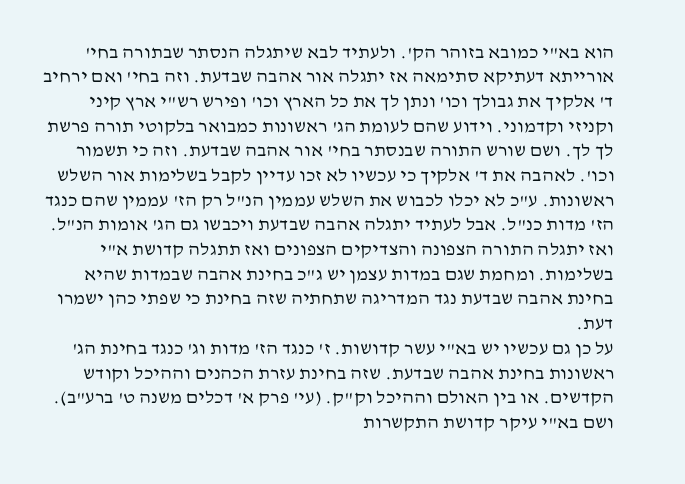הוא בא"י כמובא בזוהר הק'. ולעתיד לבא שיתגלה הנסתר שבתורה בחי' אורייתא דעתיקא סתימאה אז יתגלה אור אהבה שבדעת. וזה בחי' ואם ירחיב ד' אלקיך את גבולך וכו' ונתן לך את כל הארץ וכו' ופירש רש"י ארץ קיני וקניזי וקדמוני. וידוע שהם לעומת הג' ראשונות כמבואר בלקוטי תורה פרשת לך לך. ושם שורש התורה שבנסתר בחי' אור אהבה שבדעת. וזה כי תשמור וכו'. לאהבה את ד' אלקיך כי עכשיו לא זכו עדיין לקבל בשלימות אור השלש ראשונות. ע"כ לא יכלו לכבוש את השלש עממין הנ"ל רק הז' עממין שהם כנגד הז' מדות כנ"ל. אבל לעתיד יתגלה אהבה שבדעת ויכבשו גם הג' אומות הנ"ל. ואז יתגלה התורה הצפונה והצדיקים הצפונים ואז תתגלה קדושת א"י בשלימות. ומחמת שגם במדות עצמן יש ג"כ בחינת אהבה שבמדות שהיא בחינת אהבה שבדעת נגד המדריגה שתחתיה שזה בחינת כי שפתי כהן ישמרו דעת.
על כן גם עכשיו יש בא"י עשר קדושות. ז' כנגד הז' מדות וג' כנגד בחינת הג' ראשונות בחינת אהבה שבדעת. שזה בחינת עזרת הכהנים וההיכל וקודש הקדשים. או בין האולם וההיכל וק"ק. (עי' פרק א' דכלים משנה ט' ברע"ב). ושם בא"י עיקר קדושת התקשרות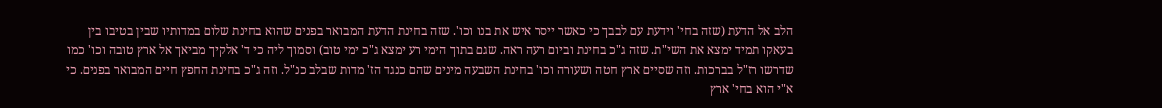הלב אל הדעת (שזה בחי' וידעת עם לבבך כי כאשר ייסר איש את בנו וכו'. שזה בחינת הדעת המבואר בפנים שהוא בחינת שלום במדותיו שבין בטיבו בין בעאקו תמיד ימצא את השי"ת. שזה ג"כ בחינת וביום רעה ראה. שגם בתוך הימי רע ימצא ג"כ ימי טוב) וסמוך ליה כי ד' אלקיך מביאך אל ארץ טובה וכו' כמו שדרשו רז"ל בברכות. וזה שסיים ארץ חטה ושעורה וכו' בחינת השבעה מינים שהם כנגד הז' מדות שבלב כנ"ל. וזה ג"כ בחינת החפץ חיים המבואר בפנים. כי א"י הוא בחי' ארץ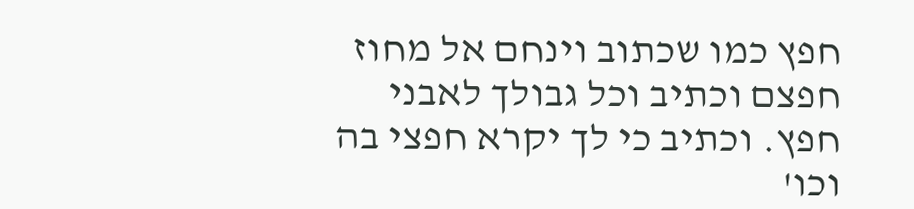חפץ כמו שכתוב וינחם אל מחוז חפצם וכתיב וכל גבולך לאבני חפץ. וכתיב כי לך יקרא חפצי בה וכו'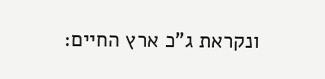ונקראת ג"כ ארץ החיים: